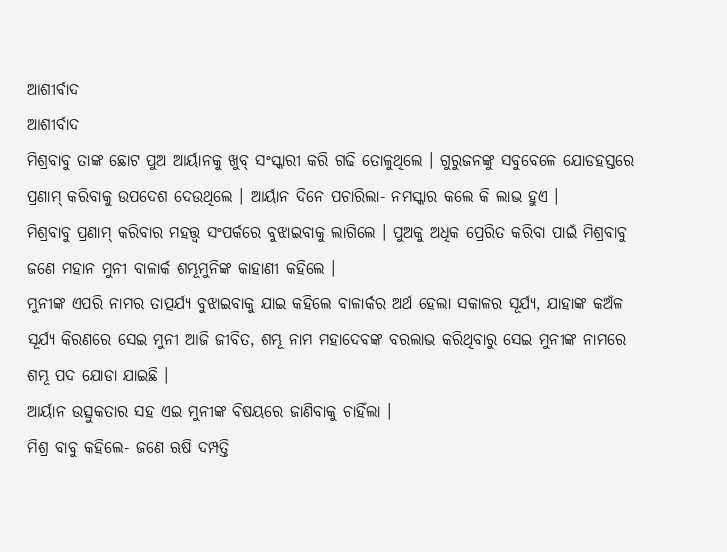ଆଶୀର୍ବାଦ
ଆଶୀର୍ବାଦ
ମିଶ୍ରବାବୁ ତାଙ୍କ ଛୋଟ ପୁଅ ଆର୍ୟାନକୁ ଖୁବ୍ ସଂସ୍କାରୀ କରି ଗଢି ତୋଳୁଥିଲେ । ଗୁରୁଜନଙ୍କୁ ସବୁବେଳେ ଯୋଡହସ୍ତରେ ପ୍ରଣାମ୍ କରିବାକୁ ଉପଦେଶ ଦେଉଥିଲେ । ଆର୍ୟାନ ଦିନେ ପଚାରିଲା- ନମସ୍କାର କଲେ କି ଲାଭ ହୁଏ ।
ମିଶ୍ରବାବୁ ପ୍ରଣାମ୍ କରିବାର ମହତ୍ତ୍ଵ ସଂପର୍କରେ ବୁଝାଇବାକୁ ଲାଗିଲେ । ପୁଅକୁ ଅଧିକ ପ୍ରେରିତ କରିବା ପାଇଁ ମିଶ୍ରବାବୁ ଜଣେ ମହାନ ମୁନୀ ବାଳାର୍କ ଶମ୍ଭୂମୁନିଙ୍କ କାହାଣୀ କହିଲେ ।
ମୁନୀଙ୍କ ଏପରି ନାମର ତାତ୍ପର୍ଯ୍ୟ ବୁଝାଇବାକୁ ଯାଇ କହିଲେ ବାଳାର୍କର ଅର୍ଥ ହେଲା ସକାଳର ସୂର୍ଯ୍ୟ, ଯାହାଙ୍କ କଅଁଳ ସୂର୍ଯ୍ୟ କିରଣରେ ସେଇ ମୁନୀ ଆଜି ଜୀବିତ, ଶମ୍ଭୂ ନାମ ମହାଦେବଙ୍କ ବରଲାଭ କରିଥିବାରୁ ସେଇ ମୁନୀଙ୍କ ନାମରେ ଶମ୍ଭୂ ପଦ ଯୋଡା ଯାଇଛି ।
ଆର୍ୟାନ ଉତ୍ସୁକତାର ସହ ଏଇ ମୁନୀଙ୍କ ବିଷୟରେ ଜାଣିବାକୁ ଚାହିଁଲା ।
ମିଶ୍ର ବାବୁ କହିଲେ- ଜଣେ ଋଷି ଦମ୍ପତ୍ତି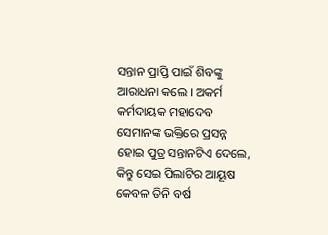ସନ୍ତାନ ପ୍ରାପ୍ତି ପାଇଁ ଶିବଙ୍କୁ ଆରାଧନା କଲେ । ଅକର୍ମ କର୍ମଦାୟକ ମହାଦେବ ସେମାନଙ୍କ ଭକ୍ତିରେ ପ୍ରସନ୍ନ ହୋଇ ପୁତ୍ର ସନ୍ତାନଟିଏ ଦେଲେ, କିନ୍ତୁ ସେଇ ପିଲାଟିର ଆୟୂଷ କେବଳ ତିନି ବର୍ଷ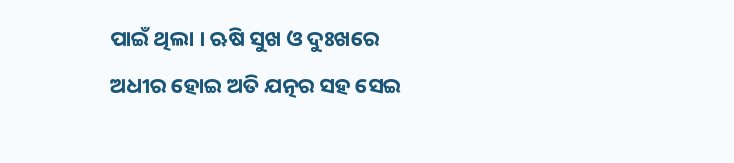ପାଇଁ ଥିଲା । ଋଷି ସୁଖ ଓ ଦୁଃଖରେ ଅଧୀର ହୋଇ ଅତି ଯତ୍ନର ସହ ସେଇ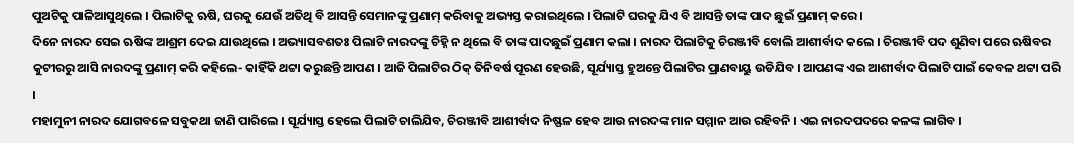ପୁଅଟିକୁ ପାଳିଆସୁଥିଲେ । ପିଲାଟିକୁ ଋଷି, ଘରକୁ ଯେଉଁ ଅତିଥି ବି ଆସନ୍ତି ସେମାନଙ୍କୁ ପ୍ରଣାମ୍ କରିବାକୁ ଅଭ୍ୟସ୍ତ କରାଇଥିଲେ । ପିଲାଟି ଘରକୁ ଯିଏ ବି ଆସନ୍ତି ତାଙ୍କ ପାଦ ଛୁଇଁ ପ୍ରଣାମ୍ କରେ ।
ଦିନେ ନାରଦ ସେଇ ଋଷିଙ୍କ ଆଶ୍ରମ ଦେଇ ଯାଉଥିଲେ । ଅଭ୍ୟାସବଶତଃ ପିଲାଟି ନାରଦଙ୍କୁ ଚିହ୍ନି ନ ଥିଲେ ବି ତାଙ୍କ ପାଦଛୁଇଁ ପ୍ରଣାମ କଲା । ନାରଦ ପିଲାଟିକୁ ଚିରଞ୍ଜୀବି ବୋଲି ଆଶୀର୍ବାଦ କଲେ । ଚିରଞ୍ଜୀବି ପଦ ଶୁଣିବା ପରେ ଋଷିବର କୁଟୀରରୁ ଆସି ନାରଦଙ୍କୁ ପ୍ରଣାମ୍ କରି କହିଲେ- କାହିଁକି ଥଟ୍ଟା କରୁଛନ୍ତି ଆପଣ । ଆଜି ପିଲାଟିର ଠିକ୍ ତିନିବର୍ଷ ପୂରଣ ହେଉଛି, ସୂର୍ଯ୍ୟାସ୍ତ ହୁଅନ୍ତେ ପିଲାଟିର ପ୍ରାଣବାୟୁ ଉଡିଯିବ । ଆପଣଙ୍କ ଏଇ ଆଶୀର୍ବାଦ ପିଲାଟି ପାଇଁ କେବଳ ଥଟ୍ଟା ପରି ।
ମହାମୁନୀ ନାରଦ ଯୋଗବଳେ ସବୁକଥା ଜାଣି ପାରିଲେ । ସୂର୍ଯ୍ୟାସ୍ତ ହେଲେ ପିଲାଟି ଚାଲିଯିବ, ଚିରଞ୍ଜୀବି ଆଶୀର୍ବାଦ ନିଷ୍ଫଳ ହେବ ଆଉ ନାରଦଙ୍କ ମାନ ସମ୍ମାନ ଆଉ ରହିବନି । ଏଇ ନାରଦପଦରେ କଳଙ୍କ ଲାଗିବ ।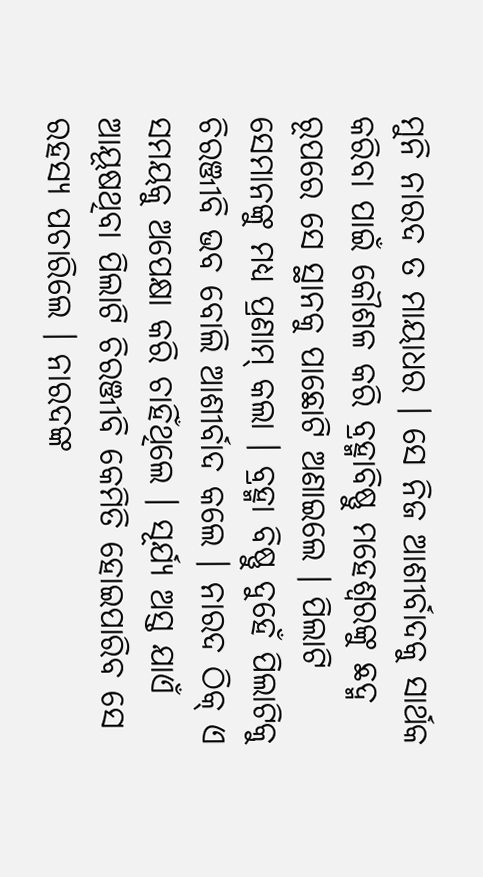ମୁନି ନାରଦ ତ ମାୟାଧର । ସେ ନିଜ ଆଶୀର୍ବାଦକୁ ସାର୍ଥକ କରିବା ପାଇଁ କୌଶଳ କରି ବ୍ରହ୍ମାବିଷ୍ଣୁ ମହେଶ୍ବରଙ୍କୁ ଛଦ୍ମ ରୂପରେ ସେ ସ୍ଥାନକୁ ପାଛୋଟି ଅଣାଇଲେ । ପିଲାଟି ସେମାନଙ୍କୁ ମଧ୍ୟ ପ୍ରଣାମ୍ କଲା । ବ୍ରହ୍ମା ବିଷ୍ଣୁ ଦୁହେଁ ପିଲାଟିକୁ ଚିରଞ୍ଜୀବି ଭବ ବୋଲି ଆଶୀର୍ବାଦ କଲେ । ନାରଦ ଠିକ୍ ଏ ସମୟକୁ ଅପେକ୍ଷା କରି ଚାହିଁଥିଲେ । ସୂର୍ଯ୍ୟ ଅସ୍ତ ଯାଏଁ ଆୟୂଷଥିବା ପିଲାଟି ଚିରଞ୍ଜୀବି କେମିତି ହୋଇପାରିବ ସେ ରହସ୍ୟ ପଚାରିଲେ । ନାରଦଙ୍କ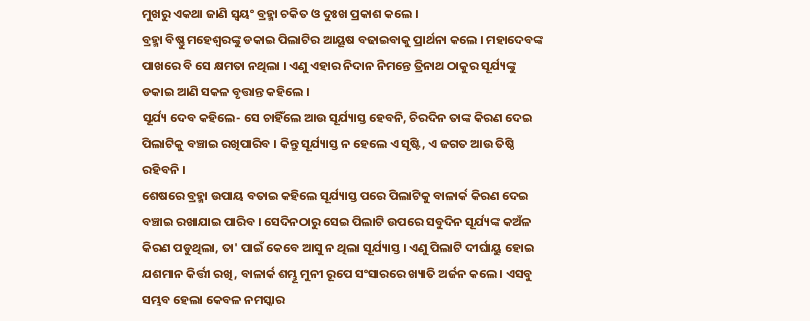ମୁଖରୁ ଏକଥା ଜାଣି ସ୍ୱୟଂ ବ୍ରହ୍ମା ଚକିତ ଓ ଦୁଃଖ ପ୍ରକାଶ କଲେ ।
ବ୍ରହ୍ମା ବିଷ୍ଣୁ ମହେଶ୍ୱରଙ୍କୁ ଡକାଇ ପିଲାଟିର ଆୟୂଷ ବଢାଇବାକୁ ପ୍ରାର୍ଥନା କଲେ । ମହାଦେବଙ୍କ ପାଖରେ ବି ସେ କ୍ଷମତା ନଥିଲା । ଏଣୁ ଏହାର ନିଦାନ ନିମନ୍ତେ ତ୍ରିନାଥ ଠାକୁର ସୂର୍ଯ୍ୟଙ୍କୁ ଡକାଇ ଆଣି ସକଳ ବୃତ୍ତାନ୍ତ କହିଲେ ।
ସୂର୍ଯ୍ୟ ଦେବ କହିଲେ- ସେ ଚାହିଁଲେ ଆଉ ସୂର୍ଯ୍ୟାସ୍ତ ହେବନି, ଚିରଦିନ ତାଙ୍କ କିରଣ ଦେଇ ପିଲାଟିକୁ ବଞ୍ଚାଇ ରଖିପାରିବ । କିନ୍ତୁ ସୂର୍ଯ୍ୟାସ୍ତ ନ ହେଲେ ଏ ସୃଷ୍ଟି, ଏ ଜଗତ ଆଉ ତିଷ୍ଠି ରହିବନି ।
ଶେଷରେ ବ୍ରହ୍ମା ଉପାୟ ବତାଇ କହିଲେ ସୂର୍ଯ୍ୟାସ୍ତ ପରେ ପିଲାଟିକୁ ବାଳାର୍କ କିରଣ ଦେଇ ବଞ୍ଚାଇ ରଖାଯାଇ ପାରିବ । ସେଦିନଠାରୁ ସେଇ ପିଲାଟି ଉପରେ ସବୁଦିନ ସୂର୍ଯ୍ୟଙ୍କ କଅଁଳ କିରଣ ପଡୁଥିଲା, ତା' ପାଇଁ କେବେ ଆସୁ ନ ଥିଲା ସୂର୍ଯ୍ୟାସ୍ତ । ଏଣୁ ପିଲାଟି ଦୀର୍ଘାୟୁ ହୋଇ ଯଶମାନ କିର୍ତ୍ତୀ ରଖି, ବାଳାର୍କ ଶମ୍ଭୂ ମୁନୀ ରୂପେ ସଂସାରରେ ଖ୍ୟାତି ଅର୍ଜନ କଲେ । ଏସବୁ ସମ୍ଭବ ହେଲା କେବଳ ନମସ୍କାର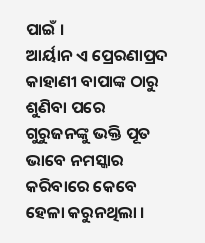ପାଇଁ ।
ଆର୍ୟାନ ଏ ପ୍ରେରଣାପ୍ରଦ କାହାଣୀ ବାପାଙ୍କ ଠାରୁ ଶୁଣିବା ପରେ ଗୁରୁଜନଙ୍କୁ ଭକ୍ତି ପୂତ ଭାବେ ନମସ୍କାର କରିବାରେ କେବେ ହେଳା କରୁନଥିଲା ।